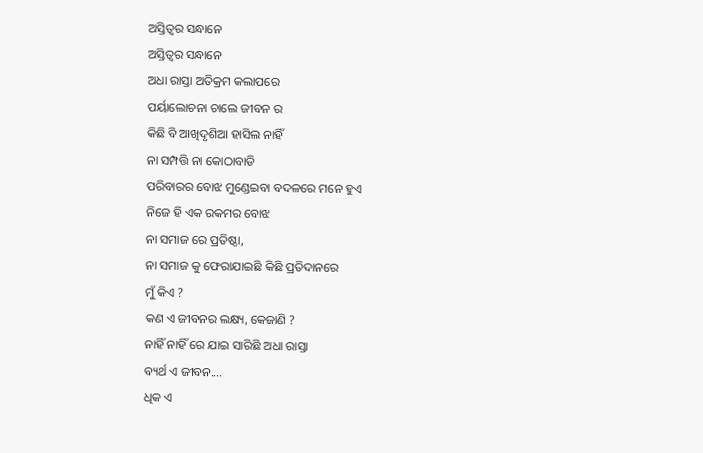ଅସ୍ତିତ୍ବର ସନ୍ଧାନେ
ଅସ୍ତିତ୍ବର ସନ୍ଧାନେ
ଅଧା ରାସ୍ତା ଅତିକ୍ରମ କଲାପରେ
ପର୍ୟାଲୋଚନା ଚାଲେ ଜୀବନ ର
କିଛି ବି ଆଖିଦୃଶିଆ ହାସିଲ ନାହିଁ
ନା ସମ୍ପତ୍ତି ନା କୋଠାବାଡି
ପରିବାରର ବୋଝ ମୁଣ୍ଡେଇବା ବଦଳରେ ମନେ ହୁଏ
ନିଜେ ହି ଏକ ରକମର ବୋଝ
ନା ସମାଜ ରେ ପ୍ରତିଷ୍ଠା,
ନା ସମାଜ କୁ ଫେରାଯାଇଛି କିଛି ପ୍ରତିଦାନରେ
ମୁଁ କିଏ ?
କଣ ଏ ଜୀବନର ଲକ୍ଷ୍ୟ, କେଜାଣି ?
ନାହିଁ ନାହିଁ ରେ ଯାଇ ସାରିଛି ଅଧା ରାସ୍ତା
ବ୍ୟର୍ଥ ଏ ଜୀବନ....
ଧିକ ଏ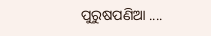ପୁରୁଷପଣିଆ ....